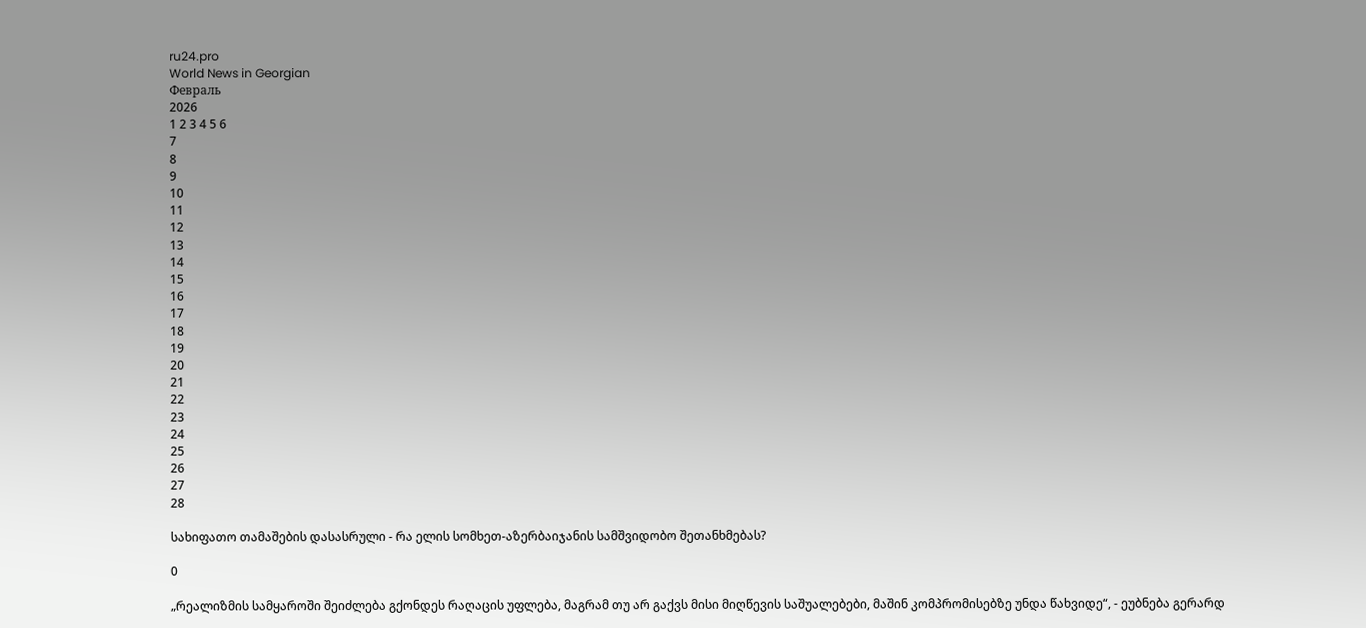ru24.pro
World News in Georgian
Февраль
2026
1 2 3 4 5 6
7
8
9
10
11
12
13
14
15
16
17
18
19
20
21
22
23
24
25
26
27
28

სახიფათო თამაშების დასასრული - რა ელის სომხეთ-აზერბაიჯანის სამშვიდობო შეთანხმებას?

0

„რეალიზმის სამყაროში შეიძლება გქონდეს რაღაცის უფლება, მაგრამ თუ არ გაქვს მისი მიღწევის საშუალებები, მაშინ კომპრომისებზე უნდა წახვიდე“, - ეუბნება გერარდ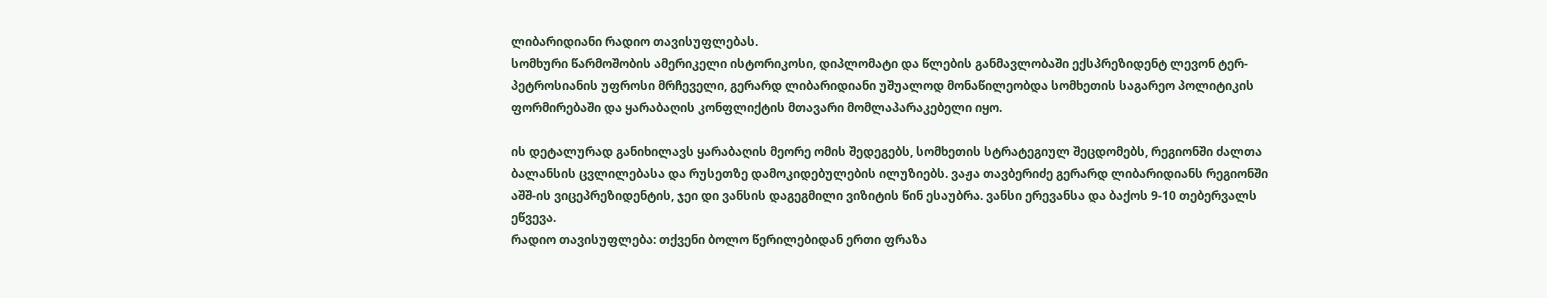ლიბარიდიანი რადიო თავისუფლებას.
სომხური წარმოშობის ამერიკელი ისტორიკოსი, დიპლომატი და წლების განმავლობაში ექსპრეზიდენტ ლევონ ტერ-პეტროსიანის უფროსი მრჩეველი, გერარდ ლიბარიდიანი უშუალოდ მონაწილეობდა სომხეთის საგარეო პოლიტიკის ფორმირებაში და ყარაბაღის კონფლიქტის მთავარი მომლაპარაკებელი იყო.

ის დეტალურად განიხილავს ყარაბაღის მეორე ომის შედეგებს, სომხეთის სტრატეგიულ შეცდომებს, რეგიონში ძალთა ბალანსის ცვლილებასა და რუსეთზე დამოკიდებულების ილუზიებს. ვაჟა თავბერიძე გერარდ ლიბარიდიანს რეგიონში აშშ-ის ვიცეპრეზიდენტის, ჯეი დი ვანსის დაგეგმილი ვიზიტის წინ ესაუბრა. ვანსი ერევანსა და ბაქოს 9-10 თებერვალს ეწვევა.
რადიო თავისუფლება: თქვენი ბოლო წერილებიდან ერთი ფრაზა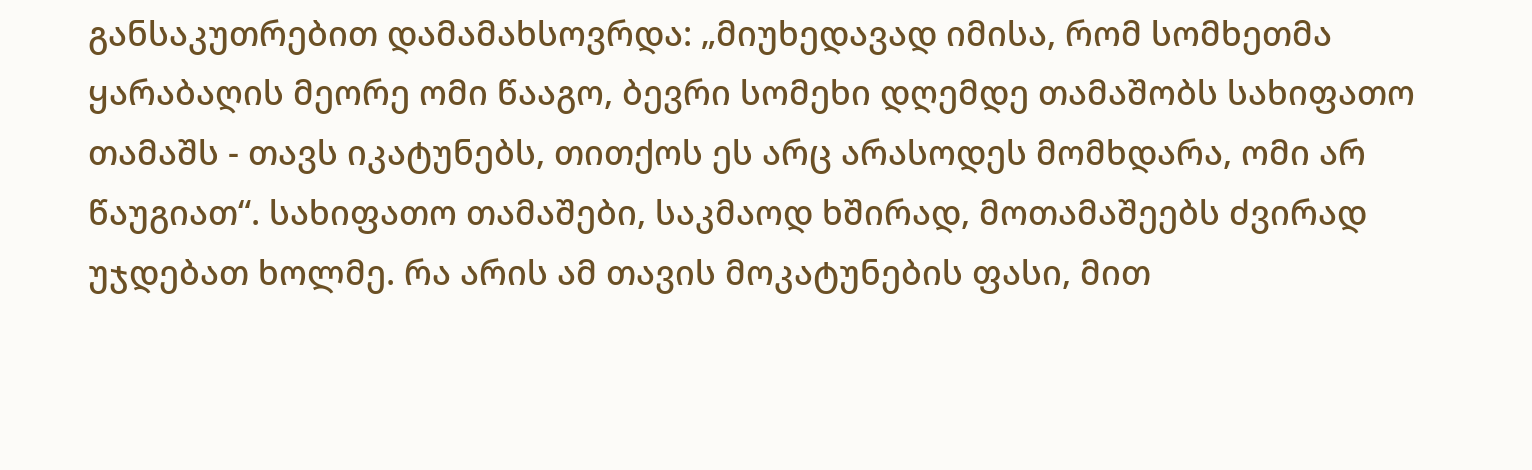განსაკუთრებით დამამახსოვრდა: „მიუხედავად იმისა, რომ სომხეთმა ყარაბაღის მეორე ომი წააგო, ბევრი სომეხი დღემდე თამაშობს სახიფათო თამაშს - თავს იკატუნებს, თითქოს ეს არც არასოდეს მომხდარა, ომი არ წაუგიათ“. სახიფათო თამაშები, საკმაოდ ხშირად, მოთამაშეებს ძვირად უჯდებათ ხოლმე. რა არის ამ თავის მოკატუნების ფასი, მით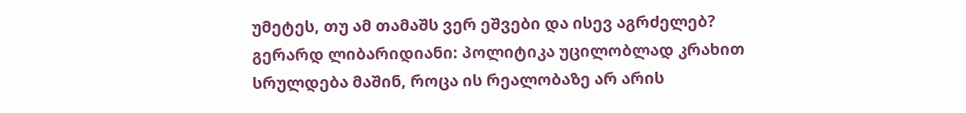უმეტეს, თუ ამ თამაშს ვერ ეშვები და ისევ აგრძელებ?
გერარდ ლიბარიდიანი: პოლიტიკა უცილობლად კრახით სრულდება მაშინ, როცა ის რეალობაზე არ არის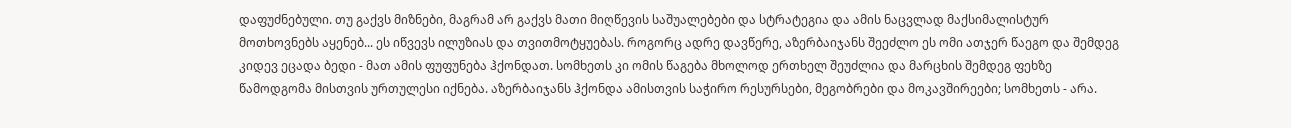დაფუძნებული. თუ გაქვს მიზნები, მაგრამ არ გაქვს მათი მიღწევის საშუალებები და სტრატეგია და ამის ნაცვლად მაქსიმალისტურ მოთხოვნებს აყენებ... ეს იწვევს ილუზიას და თვითმოტყუებას. როგორც ადრე დავწერე, აზერბაიჯანს შეეძლო ეს ომი ათჯერ წაეგო და შემდეგ კიდევ ეცადა ბედი - მათ ამის ფუფუნება ჰქონდათ. სომხეთს კი ომის წაგება მხოლოდ ერთხელ შეუძლია და მარცხის შემდეგ ფეხზე წამოდგომა მისთვის ურთულესი იქნება. აზერბაიჯანს ჰქონდა ამისთვის საჭირო რესურსები, მეგობრები და მოკავშირეები; სომხეთს - არა.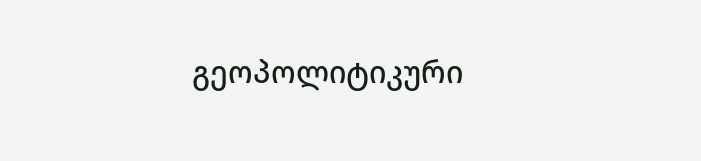გეოპოლიტიკური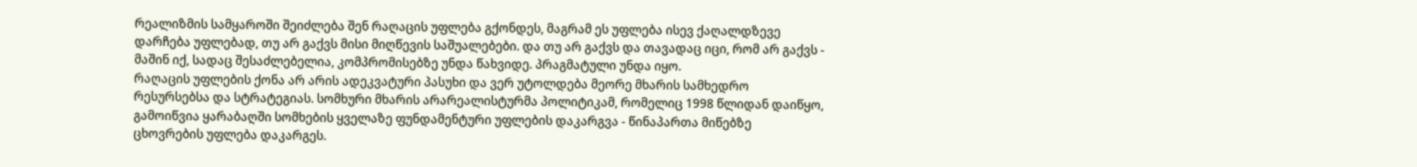რეალიზმის სამყაროში შეიძლება შენ რაღაცის უფლება გქონდეს, მაგრამ ეს უფლება ისევ ქაღალდზევე დარჩება უფლებად, თუ არ გაქვს მისი მიღწევის საშუალებები. და თუ არ გაქვს და თავადაც იცი, რომ არ გაქვს - მაშინ იქ, სადაც შესაძლებელია, კომპრომისებზე უნდა წახვიდე. პრაგმატული უნდა იყო.
რაღაცის უფლების ქონა არ არის ადეკვატური პასუხი და ვერ უტოლდება მეორე მხარის სამხედრო რესურსებსა და სტრატეგიას. სომხური მხარის არარეალისტურმა პოლიტიკამ, რომელიც 1998 წლიდან დაიწყო, გამოიწვია ყარაბაღში სომხების ყველაზე ფუნდამენტური უფლების დაკარგვა - წინაპართა მიწებზე ცხოვრების უფლება დაკარგეს.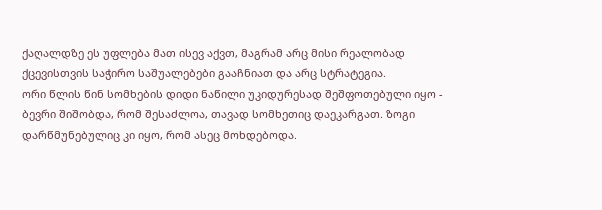ქაღალდზე ეს უფლება მათ ისევ აქვთ, მაგრამ არც მისი რეალობად ქცევისთვის საჭირო საშუალებები გააჩნიათ და არც სტრატეგია.
ორი წლის წინ სომხების დიდი ნაწილი უკიდურესად შეშფოთებული იყო - ბევრი შიშობდა, რომ შესაძლოა, თავად სომხეთიც დაეკარგათ. ზოგი დარწმუნებულიც კი იყო, რომ ასეც მოხდებოდა.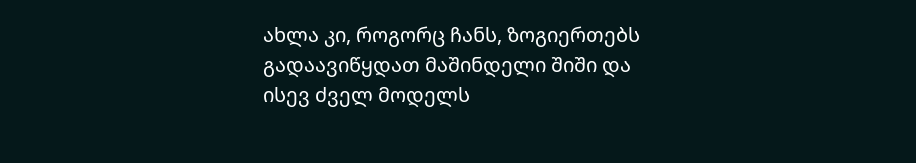ახლა კი, როგორც ჩანს, ზოგიერთებს გადაავიწყდათ მაშინდელი შიში და ისევ ძველ მოდელს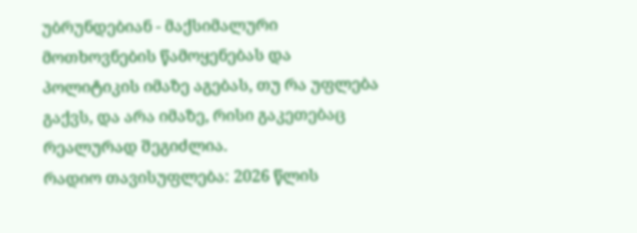უბრუნდებიან - მაქსიმალური მოთხოვნების წამოყენებას და პოლიტიკის იმაზე აგებას, თუ რა უფლება გაქვს, და არა იმაზე, რისი გაკეთებაც რეალურად შეგიძლია.
რადიო თავისუფლება: 2026 წლის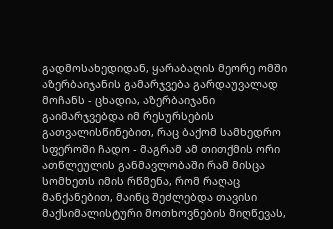გადმოსახედიდან, ყარაბაღის მეორე ომში აზერბაიჯანის გამარჯვება გარდაუვალად მოჩანს - ცხადია, აზერბაიჯანი გაიმარჯვებდა იმ რესურსების გათვალისწინებით, რაც ბაქომ სამხედრო სფეროში ჩადო - მაგრამ ამ თითქმის ორი ათწლეულის განმავლობაში რამ მისცა სომხეთს იმის რწმენა, რომ რაღაც მანქანებით, მაინც შეძლებდა თავისი მაქსიმალისტური მოთხოვნების მიღწევას,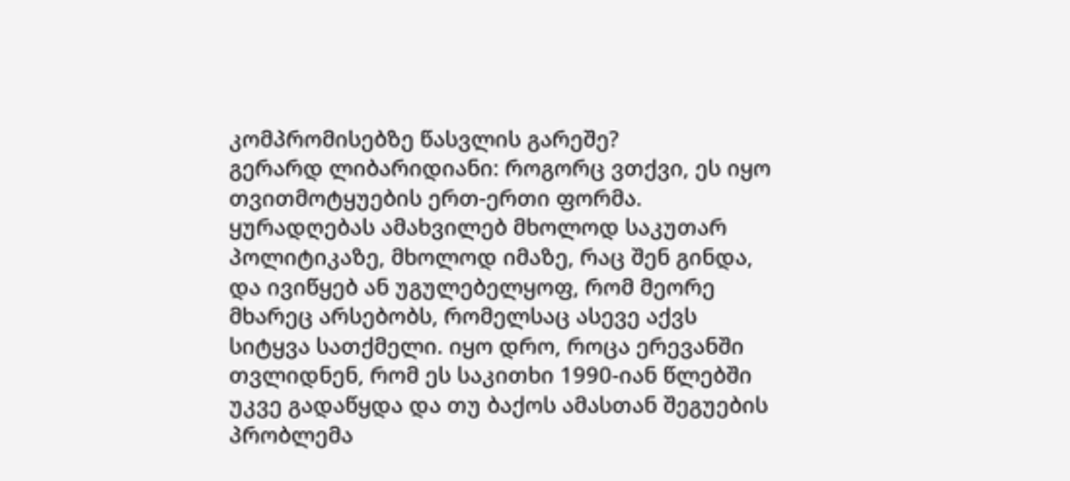კომპრომისებზე წასვლის გარეშე?
გერარდ ლიბარიდიანი: როგორც ვთქვი, ეს იყო თვითმოტყუების ერთ-ერთი ფორმა. ყურადღებას ამახვილებ მხოლოდ საკუთარ პოლიტიკაზე, მხოლოდ იმაზე, რაც შენ გინდა, და ივიწყებ ან უგულებელყოფ, რომ მეორე მხარეც არსებობს, რომელსაც ასევე აქვს სიტყვა სათქმელი. იყო დრო, როცა ერევანში თვლიდნენ, რომ ეს საკითხი 1990-იან წლებში უკვე გადაწყდა და თუ ბაქოს ამასთან შეგუების პრობლემა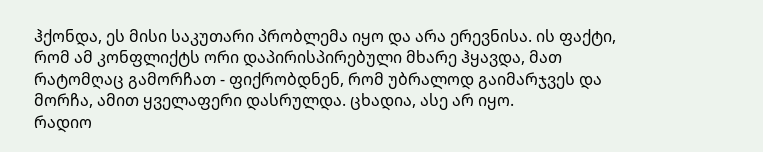ჰქონდა, ეს მისი საკუთარი პრობლემა იყო და არა ერევნისა. ის ფაქტი, რომ ამ კონფლიქტს ორი დაპირისპირებული მხარე ჰყავდა, მათ რატომღაც გამორჩათ - ფიქრობდნენ, რომ უბრალოდ გაიმარჯვეს და მორჩა, ამით ყველაფერი დასრულდა. ცხადია, ასე არ იყო.
რადიო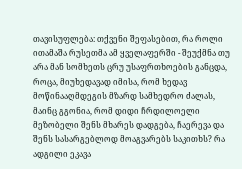თავისუფლება: თქვენი შეფასებით, რა როლი ითამაშა რუსეთმა ამ ყველაფერში - შეუქმნა თუ არა მან სომხეთს ცრუ უსაფრთხოების განცდა, როცა, მიუხედავად იმისა, რომ ხედავ მოწინააღმდეგის მზარდ სამხედრო ძალას, მაინც გგონია, რომ დიდი ჩრდილოელი მეზობელი შენს მხარეს დადგება, ჩაერევა და შენს სასარგებლოდ მოაგვარებს საკითხს? რა ადგილი ეკავა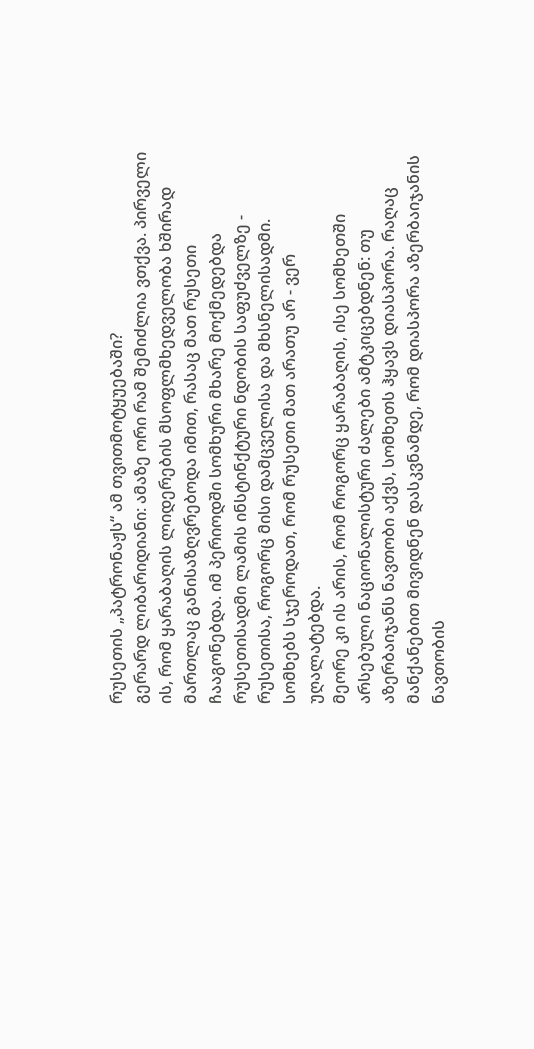რუსეთის „პატრონაჟს“ ამ თვითმოტყუებაში?
გერარდ ლიბარიდიანი: ამაზე ორი რამ შემიძლია ვთქვა. პირველი ის, რომ ყარაბაღის ლიდერების მსოფლმხედველობა ხშირად მართლაც განისაზღვრებოდა იმით, რასაც მათ რუსეთი ჩააგონებდა. იმ პერიოდში სომხური მხარე მოქმედებდა რუსეთისადმი ლამის ინსტინქტური ნდობის საფუძველზე - რუსეთისა, როგორც მისი დამცველისა და მხსნელისადმი. სომხებს სჯეროდათ, რომ რუსეთი მათ არათუ არ - ვერ უღალატებდა.
მეორე კი ის არის, რომ როგორც ყარაბაღის, ისე სომხეთში არსებული ნაციონალისტური ძალები ამტკიცებდნენ: თუ აზერბაიჯანს ნავთობი აქვს, სომხეთს ჰყავს დიასპორა. რაღაც მანქანებით მივიდნენ დასკვნამდე, რომ დიასპორა აზერბაიჯანის ნავთობის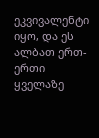ეკვივალენტი იყო, და ეს ალბათ ერთ-ერთი ყველაზე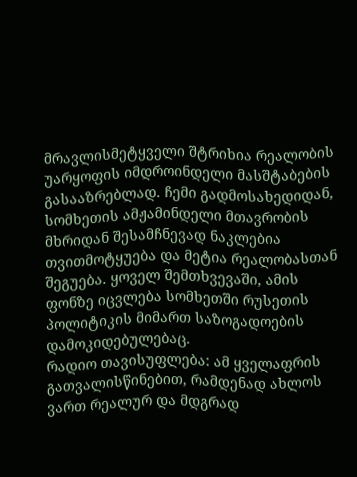მრავლისმეტყველი შტრიხია რეალობის უარყოფის იმდროინდელი მასშტაბების გასააზრებლად. ჩემი გადმოსახედიდან, სომხეთის ამჟამინდელი მთავრობის მხრიდან შესამჩნევად ნაკლებია თვითმოტყუება და მეტია რეალობასთან შეგუება. ყოველ შემთხვევაში, ამის ფონზე იცვლება სომხეთში რუსეთის პოლიტიკის მიმართ საზოგადოების დამოკიდებულებაც.
რადიო თავისუფლება: ამ ყველაფრის გათვალისწინებით, რამდენად ახლოს ვართ რეალურ და მდგრად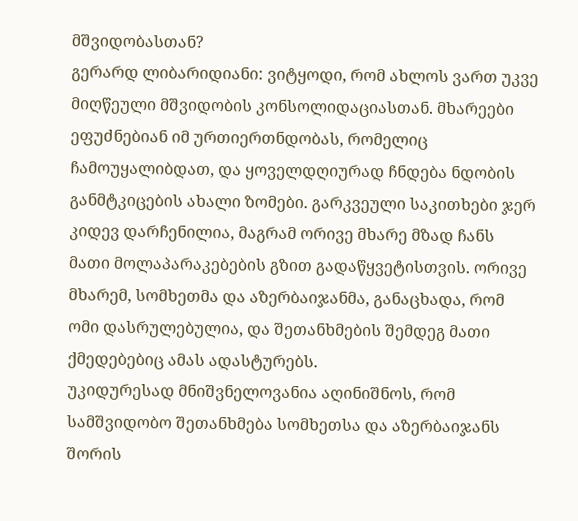მშვიდობასთან?
გერარდ ლიბარიდიანი: ვიტყოდი, რომ ახლოს ვართ უკვე მიღწეული მშვიდობის კონსოლიდაციასთან. მხარეები ეფუძნებიან იმ ურთიერთნდობას, რომელიც ჩამოუყალიბდათ, და ყოველდღიურად ჩნდება ნდობის განმტკიცების ახალი ზომები. გარკვეული საკითხები ჯერ კიდევ დარჩენილია, მაგრამ ორივე მხარე მზად ჩანს მათი მოლაპარაკებების გზით გადაწყვეტისთვის. ორივე მხარემ, სომხეთმა და აზერბაიჯანმა, განაცხადა, რომ ომი დასრულებულია, და შეთანხმების შემდეგ მათი ქმედებებიც ამას ადასტურებს.
უკიდურესად მნიშვნელოვანია აღინიშნოს, რომ სამშვიდობო შეთანხმება სომხეთსა და აზერბაიჯანს შორის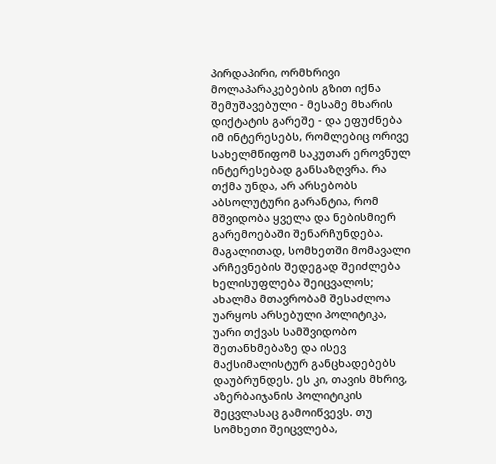პირდაპირი, ორმხრივი მოლაპარაკებების გზით იქნა შემუშავებული - მესამე მხარის დიქტატის გარეშე - და ეფუძნება იმ ინტერესებს, რომლებიც ორივე სახელმწიფომ საკუთარ ეროვნულ ინტერესებად განსაზღვრა. რა თქმა უნდა, არ არსებობს აბსოლუტური გარანტია, რომ მშვიდობა ყველა და ნებისმიერ გარემოებაში შენარჩუნდება. მაგალითად, სომხეთში მომავალი არჩევნების შედეგად შეიძლება ხელისუფლება შეიცვალოს; ახალმა მთავრობამ შესაძლოა უარყოს არსებული პოლიტიკა, უარი თქვას სამშვიდობო შეთანხმებაზე და ისევ მაქსიმალისტურ განცხადებებს დაუბრუნდეს. ეს კი, თავის მხრივ, აზერბაიჯანის პოლიტიკის შეცვლასაც გამოიწვევს. თუ სომხეთი შეიცვლება,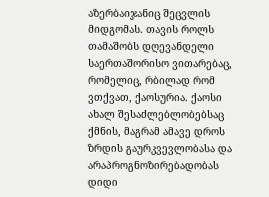აზერბაიჯანიც შეცვლის მიდგომას. თავის როლს თამაშობს დღევანდელი საერთაშორისო ვითარებაც, რომელიც, რბილად რომ ვთქვათ, ქაოსურია. ქაოსი ახალ შესაძლებლობებსაც ქმნის, მაგრამ ამავე დროს ზრდის გაურკვევლობასა და არაპროგნოზირებადობას დიდი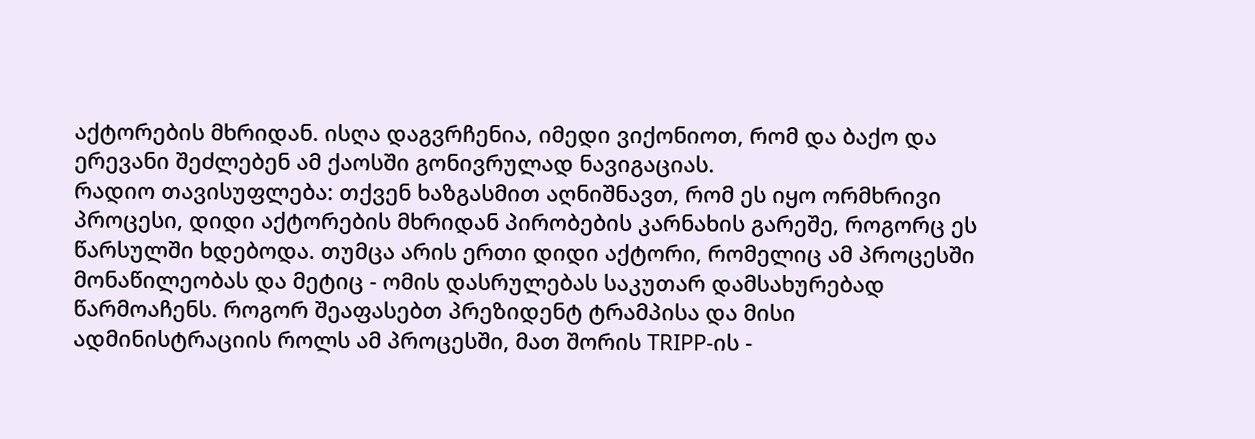აქტორების მხრიდან. ისღა დაგვრჩენია, იმედი ვიქონიოთ, რომ და ბაქო და ერევანი შეძლებენ ამ ქაოსში გონივრულად ნავიგაციას.
რადიო თავისუფლება: თქვენ ხაზგასმით აღნიშნავთ, რომ ეს იყო ორმხრივი პროცესი, დიდი აქტორების მხრიდან პირობების კარნახის გარეშე, როგორც ეს წარსულში ხდებოდა. თუმცა არის ერთი დიდი აქტორი, რომელიც ამ პროცესში მონაწილეობას და მეტიც - ომის დასრულებას საკუთარ დამსახურებად წარმოაჩენს. როგორ შეაფასებთ პრეზიდენტ ტრამპისა და მისი ადმინისტრაციის როლს ამ პროცესში, მათ შორის TRIPP-ის -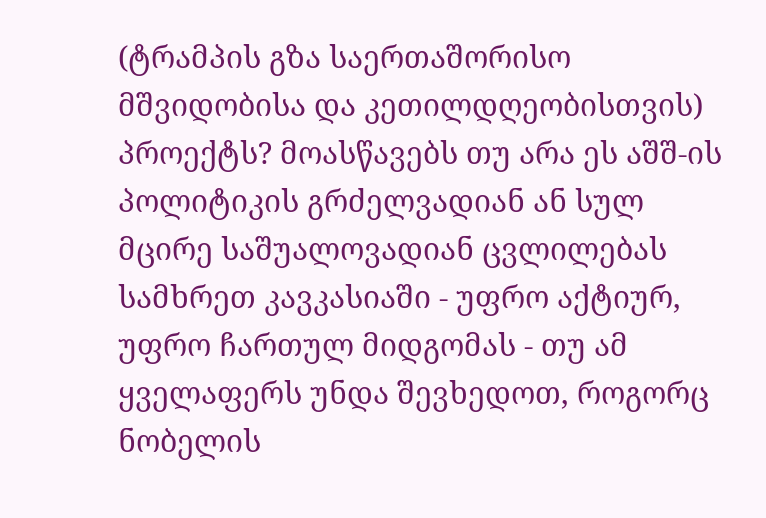(ტრამპის გზა საერთაშორისო მშვიდობისა და კეთილდღეობისთვის) პროექტს? მოასწავებს თუ არა ეს აშშ-ის პოლიტიკის გრძელვადიან ან სულ მცირე საშუალოვადიან ცვლილებას სამხრეთ კავკასიაში - უფრო აქტიურ, უფრო ჩართულ მიდგომას - თუ ამ ყველაფერს უნდა შევხედოთ, როგორც ნობელის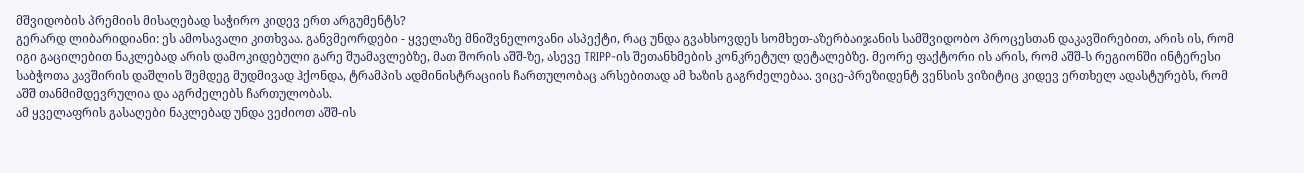მშვიდობის პრემიის მისაღებად საჭირო კიდევ ერთ არგუმენტს?
გერარდ ლიბარიდიანი: ეს ამოსავალი კითხვაა. განვმეორდები - ყველაზე მნიშვნელოვანი ასპექტი, რაც უნდა გვახსოვდეს სომხეთ-აზერბაიჯანის სამშვიდობო პროცესთან დაკავშირებით, არის ის, რომ იგი გაცილებით ნაკლებად არის დამოკიდებული გარე შუამავლებზე, მათ შორის აშშ-ზე, ასევე TRIPP-ის შეთანხმების კონკრეტულ დეტალებზე. მეორე ფაქტორი ის არის, რომ აშშ-ს რეგიონში ინტერესი საბჭოთა კავშირის დაშლის შემდეგ მუდმივად ჰქონდა, ტრამპის ადმინისტრაციის ჩართულობაც არსებითად ამ ხაზის გაგრძელებაა. ვიცე-პრეზიდენტ ვენსის ვიზიტიც კიდევ ერთხელ ადასტურებს, რომ აშშ თანმიმდევრულია და აგრძელებს ჩართულობას.
ამ ყველაფრის გასაღები ნაკლებად უნდა ვეძიოთ აშშ-ის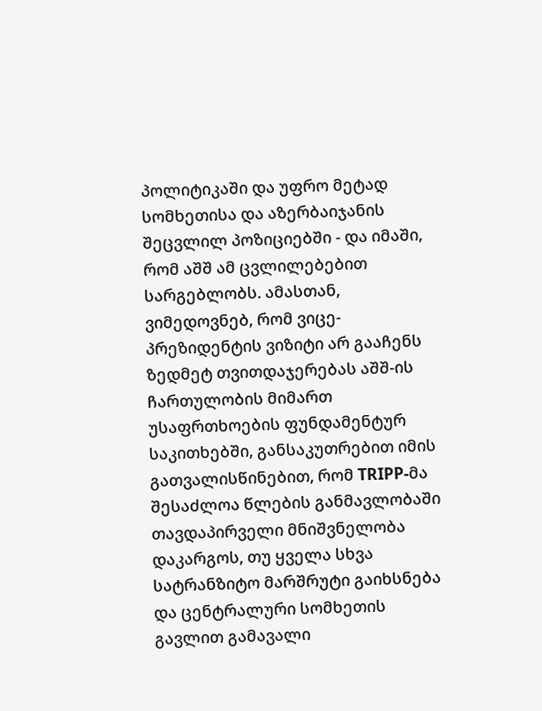პოლიტიკაში და უფრო მეტად სომხეთისა და აზერბაიჯანის შეცვლილ პოზიციებში - და იმაში, რომ აშშ ამ ცვლილებებით სარგებლობს. ამასთან, ვიმედოვნებ, რომ ვიცე-პრეზიდენტის ვიზიტი არ გააჩენს ზედმეტ თვითდაჯერებას აშშ-ის ჩართულობის მიმართ უსაფრთხოების ფუნდამენტურ საკითხებში, განსაკუთრებით იმის გათვალისწინებით, რომ TRIPP-მა შესაძლოა წლების განმავლობაში თავდაპირველი მნიშვნელობა დაკარგოს, თუ ყველა სხვა სატრანზიტო მარშრუტი გაიხსნება და ცენტრალური სომხეთის გავლით გამავალი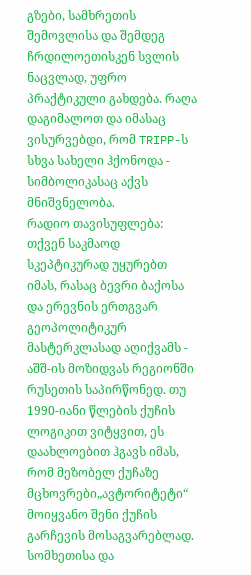გზები, სამხრეთის შემოვლისა და შემდეგ ჩრდილოეთისკენ სვლის ნაცვლად, უფრო პრაქტიკული გახდება. რაღა დაგიმალოთ და იმასაც ვისურვებდი, რომ TRIPP-ს სხვა სახელი ჰქონოდა - სიმბოლიკასაც აქვს მნიშვნელობა.
რადიო თავისუფლება: თქვენ საკმაოდ სკეპტიკურად უყურებთ იმას, რასაც ბევრი ბაქოსა და ერევნის ერთგვარ გეოპოლიტიკურ მასტერკლასად აღიქვამს - აშშ-ის მოზიდვას რეგიონში რუსეთის საპირწონედ. თუ 1990-იანი წლების ქუჩის ლოგიკით ვიტყვით, ეს დაახლოებით ჰგავს იმას, რომ მეზობელ ქუჩაზე მცხოვრები„ავტორიტეტი“ მოიყვანო შენი ქუჩის გარჩევის მოსაგვარებლად. სომხეთისა და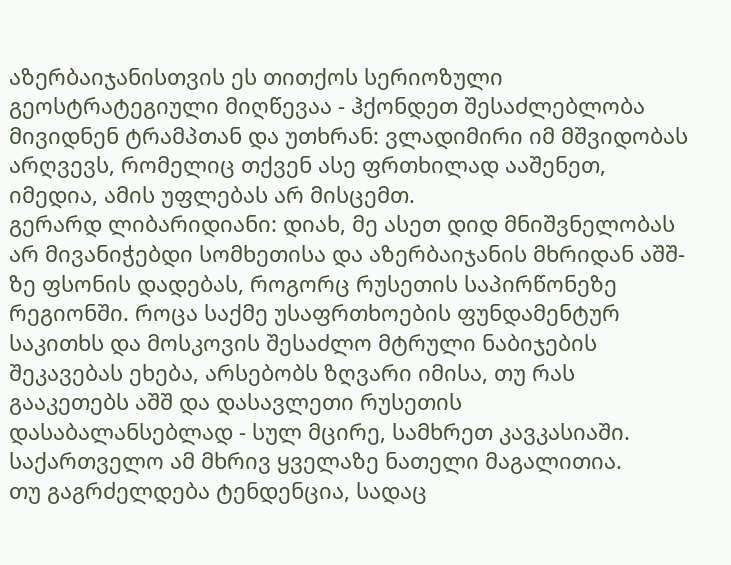აზერბაიჯანისთვის ეს თითქოს სერიოზული გეოსტრატეგიული მიღწევაა - ჰქონდეთ შესაძლებლობა მივიდნენ ტრამპთან და უთხრან: ვლადიმირი იმ მშვიდობას არღვევს, რომელიც თქვენ ასე ფრთხილად ააშენეთ, იმედია, ამის უფლებას არ მისცემთ.
გერარდ ლიბარიდიანი: დიახ, მე ასეთ დიდ მნიშვნელობას არ მივანიჭებდი სომხეთისა და აზერბაიჯანის მხრიდან აშშ-ზე ფსონის დადებას, როგორც რუსეთის საპირწონეზე რეგიონში. როცა საქმე უსაფრთხოების ფუნდამენტურ საკითხს და მოსკოვის შესაძლო მტრული ნაბიჯების შეკავებას ეხება, არსებობს ზღვარი იმისა, თუ რას გააკეთებს აშშ და დასავლეთი რუსეთის დასაბალანსებლად - სულ მცირე, სამხრეთ კავკასიაში. საქართველო ამ მხრივ ყველაზე ნათელი მაგალითია.
თუ გაგრძელდება ტენდენცია, სადაც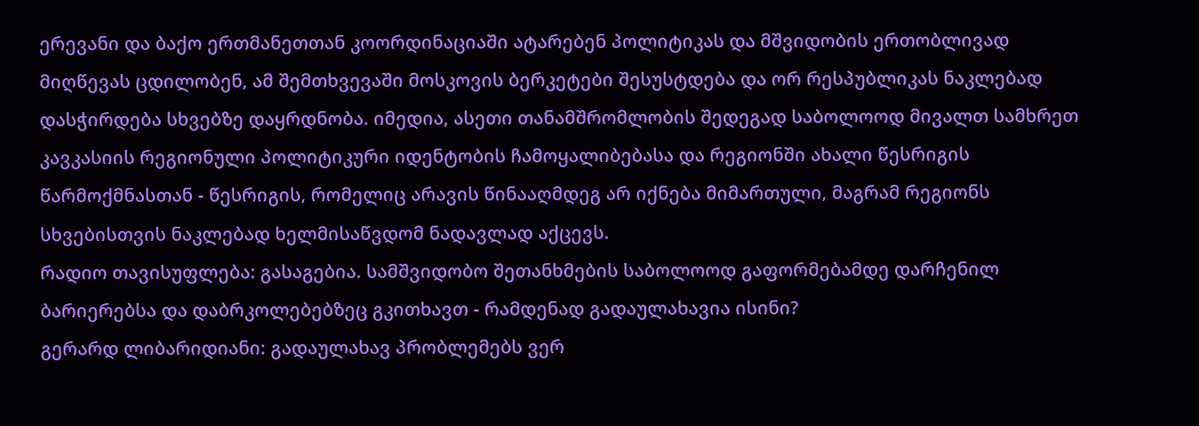ერევანი და ბაქო ერთმანეთთან კოორდინაციაში ატარებენ პოლიტიკას და მშვიდობის ერთობლივად მიღწევას ცდილობენ, ამ შემთხვევაში მოსკოვის ბერკეტები შესუსტდება და ორ რესპუბლიკას ნაკლებად დასჭირდება სხვებზე დაყრდნობა. იმედია, ასეთი თანამშრომლობის შედეგად საბოლოოდ მივალთ სამხრეთ კავკასიის რეგიონული პოლიტიკური იდენტობის ჩამოყალიბებასა და რეგიონში ახალი წესრიგის წარმოქმნასთან - წესრიგის, რომელიც არავის წინააღმდეგ არ იქნება მიმართული, მაგრამ რეგიონს სხვებისთვის ნაკლებად ხელმისაწვდომ ნადავლად აქცევს.
რადიო თავისუფლება: გასაგებია. სამშვიდობო შეთანხმების საბოლოოდ გაფორმებამდე დარჩენილ ბარიერებსა და დაბრკოლებებზეც გკითხავთ - რამდენად გადაულახავია ისინი?
გერარდ ლიბარიდიანი: გადაულახავ პრობლემებს ვერ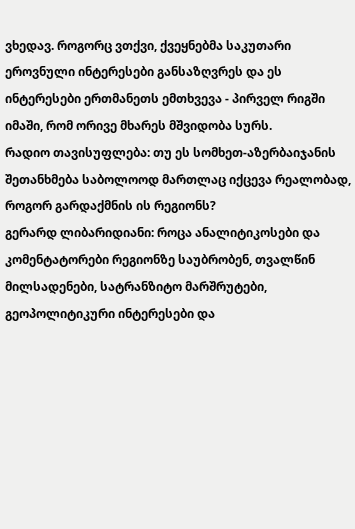ვხედავ. როგორც ვთქვი, ქვეყნებმა საკუთარი ეროვნული ინტერესები განსაზღვრეს და ეს ინტერესები ერთმანეთს ემთხვევა - პირველ რიგში იმაში, რომ ორივე მხარეს მშვიდობა სურს.
რადიო თავისუფლება: თუ ეს სომხეთ-აზერბაიჯანის შეთანხმება საბოლოოდ მართლაც იქცევა რეალობად, როგორ გარდაქმნის ის რეგიონს?
გერარდ ლიბარიდიანი: როცა ანალიტიკოსები და კომენტატორები რეგიონზე საუბრობენ, თვალწინ მილსადენები, სატრანზიტო მარშრუტები, გეოპოლიტიკური ინტერესები და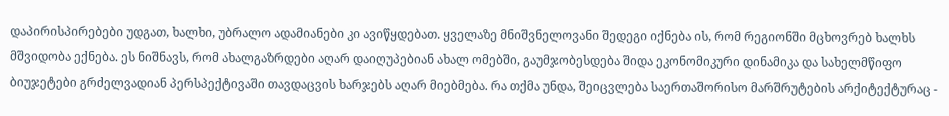დაპირისპირებები უდგათ, ხალხი, უბრალო ადამიანები კი ავიწყდებათ. ყველაზე მნიშვნელოვანი შედეგი იქნება ის, რომ რეგიონში მცხოვრებ ხალხს მშვიდობა ექნება. ეს ნიშნავს, რომ ახალგაზრდები აღარ დაიღუპებიან ახალ ომებში, გაუმჯობესდება შიდა ეკონომიკური დინამიკა და სახელმწიფო ბიუჯეტები გრძელვადიან პერსპექტივაში თავდაცვის ხარჯებს აღარ მიებმება. რა თქმა უნდა, შეიცვლება საერთაშორისო მარშრუტების არქიტექტურაც -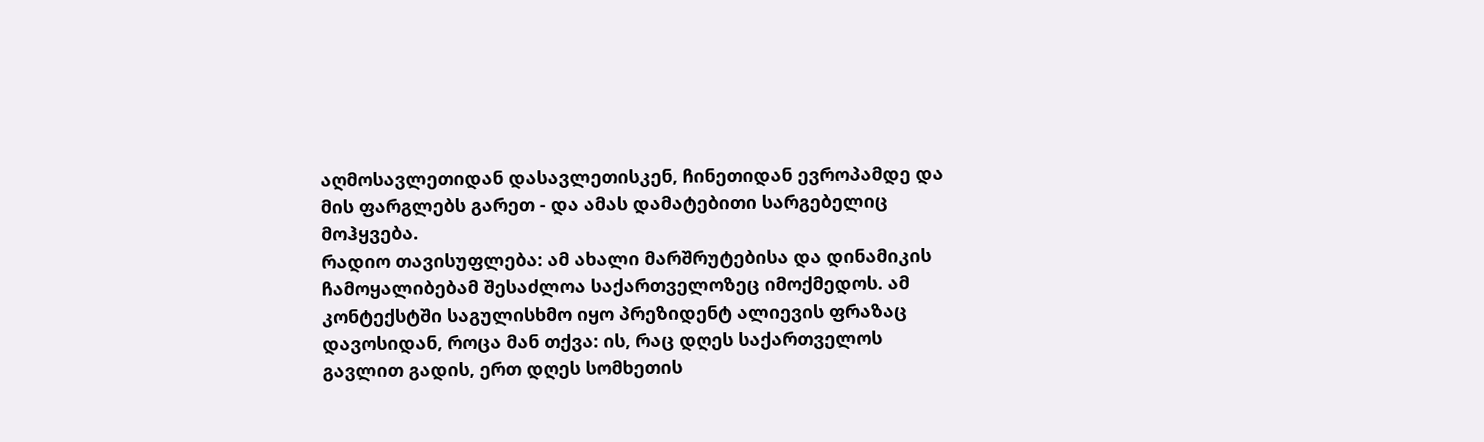აღმოსავლეთიდან დასავლეთისკენ, ჩინეთიდან ევროპამდე და მის ფარგლებს გარეთ - და ამას დამატებითი სარგებელიც მოჰყვება.
რადიო თავისუფლება: ამ ახალი მარშრუტებისა და დინამიკის ჩამოყალიბებამ შესაძლოა საქართველოზეც იმოქმედოს. ამ კონტექსტში საგულისხმო იყო პრეზიდენტ ალიევის ფრაზაც დავოსიდან, როცა მან თქვა: ის, რაც დღეს საქართველოს გავლით გადის, ერთ დღეს სომხეთის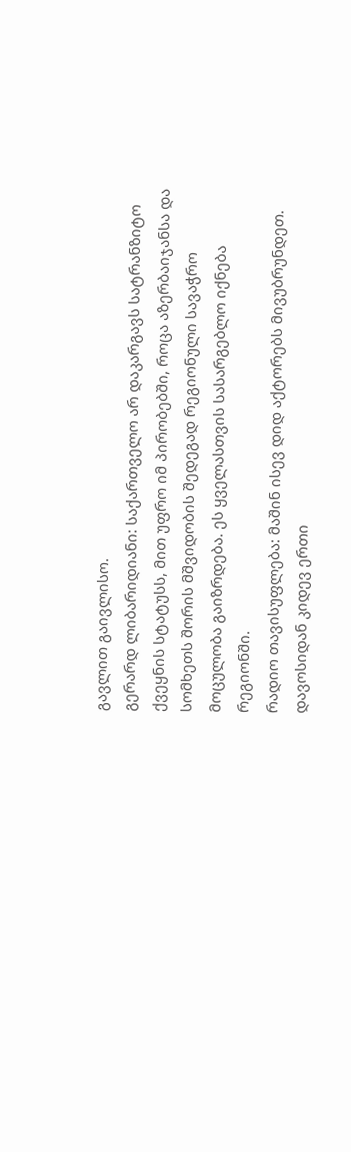გავლით გაივლისო.
გერარდ ლიბარიდიანი: საქართველო არ დაკარგავს სატრანზიტო ქვეყნის სტატუსს, მით უფრო იმ პირობებში, როცა აზერბაიჯანსა და სომხეთს შორის მშვიდობის შედეგად რეგიონული სავაჭრო მოცულობა გაიზრდება. ეს ყველასთვის სასარგებლო იქნება რეგიონში.
რადიო თავისუფლება: მაშინ ისევ დიდ აქტორებს მივუბრუნდეთ. დავოსიდან კიდევ ერთი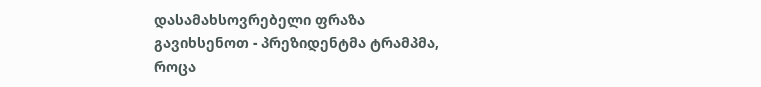დასამახსოვრებელი ფრაზა გავიხსენოთ - პრეზიდენტმა ტრამპმა, როცა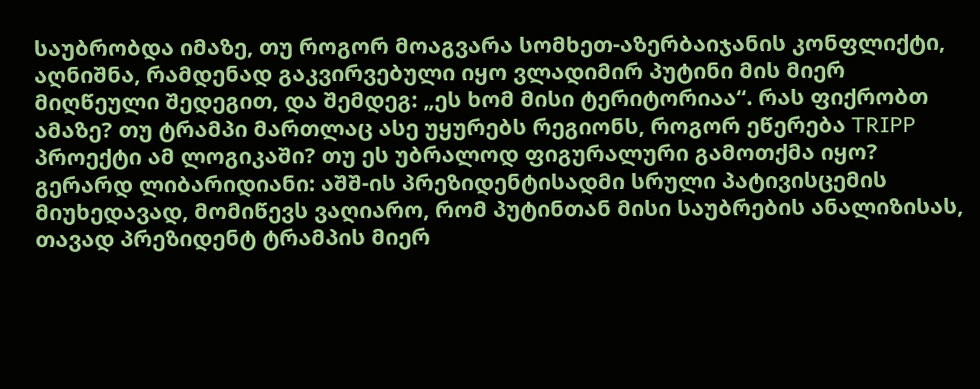საუბრობდა იმაზე, თუ როგორ მოაგვარა სომხეთ-აზერბაიჯანის კონფლიქტი, აღნიშნა, რამდენად გაკვირვებული იყო ვლადიმირ პუტინი მის მიერ მიღწეული შედეგით, და შემდეგ: „ეს ხომ მისი ტერიტორიაა“. რას ფიქრობთ ამაზე? თუ ტრამპი მართლაც ასე უყურებს რეგიონს, როგორ ეწერება TRIPP პროექტი ამ ლოგიკაში? თუ ეს უბრალოდ ფიგურალური გამოთქმა იყო?
გერარდ ლიბარიდიანი: აშშ-ის პრეზიდენტისადმი სრული პატივისცემის მიუხედავად, მომიწევს ვაღიარო, რომ პუტინთან მისი საუბრების ანალიზისას, თავად პრეზიდენტ ტრამპის მიერ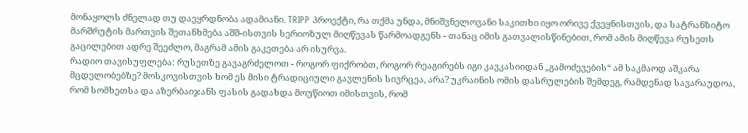მონაყოლს ძნელად თუ დაეყრდნობა ადამიანი. TRIPP პროექტი, რა თქმა უნდა, მნიშვნელოვანი საკითხი იყო ორივე ქვეყნისთვის, და სატრანზიტო მარშრუტის მართვის შეთანხმება აშშ-ისთვის სერიოზულ მიღწევას წარმოადგენს - თანაც იმის გათვალისწინებით, რომ ამის მიღწევა რუსეთს გაცილებით ადრე შეეძლო, მაგრამ ამის გაკეთება არ ისურვა.
რადიო თავისუფლება: რუსეთზე გავაგრძელოთ - როგორ ფიქრობთ, როგორ რეაგირებს იგი კავკასიიდან „გამოძევების“ ამ საკმაოდ აშკარა მცდელობებზე? მოსკოვისთვის ხომ ეს მისი ტრადიციული გავლენის სივრცეა, არა? უკრაინის ომის დასრულების შემდეგ, რამდენად სავარაუდოა, რომ სომხეთსა და აზერბაიჯანს ფასის გადახდა მოუწიოთ იმისთვის, რომ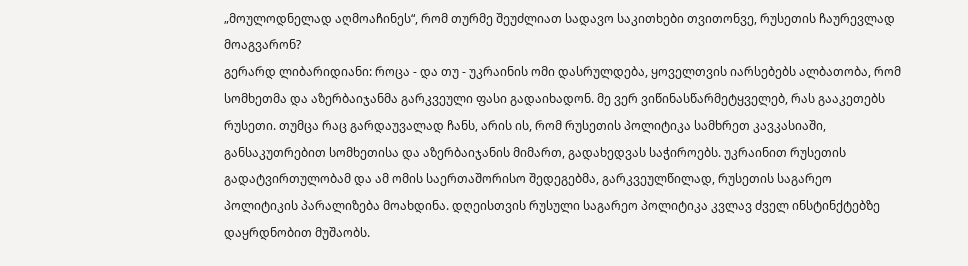„მოულოდნელად აღმოაჩინეს“, რომ თურმე შეუძლიათ სადავო საკითხები თვითონვე, რუსეთის ჩაურევლად მოაგვარონ?
გერარდ ლიბარიდიანი: როცა - და თუ - უკრაინის ომი დასრულდება, ყოველთვის იარსებებს ალბათობა, რომ სომხეთმა და აზერბაიჯანმა გარკვეული ფასი გადაიხადონ. მე ვერ ვიწინასწარმეტყველებ, რას გააკეთებს რუსეთი. თუმცა რაც გარდაუვალად ჩანს, არის ის, რომ რუსეთის პოლიტიკა სამხრეთ კავკასიაში, განსაკუთრებით სომხეთისა და აზერბაიჯანის მიმართ, გადახედვას საჭიროებს. უკრაინით რუსეთის გადატვირთულობამ და ამ ომის საერთაშორისო შედეგებმა, გარკვეულწილად, რუსეთის საგარეო პოლიტიკის პარალიზება მოახდინა. დღეისთვის რუსული საგარეო პოლიტიკა კვლავ ძველ ინსტინქტებზე დაყრდნობით მუშაობს.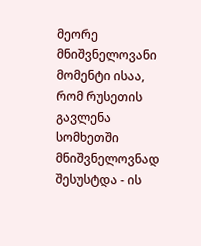მეორე მნიშვნელოვანი მომენტი ისაა, რომ რუსეთის გავლენა სომხეთში მნიშვნელოვნად შესუსტდა - ის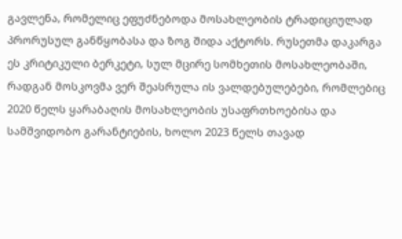გავლენა, რომელიც ეფუძნებოდა მოსახლეობის ტრადიციულად პრორუსულ განწყობასა და ზოგ შიდა აქტორს. რუსეთმა დაკარგა ეს კრიტიკული ბერკეტი, სულ მცირე სომხეთის მოსახლეობაში, რადგან მოსკოვმა ვერ შეასრულა ის ვალდებულებები, რომლებიც 2020 წელს ყარაბაღის მოსახლეობის უსაფრთხოებისა და სამშვიდობო გარანტიების, ხოლო 2023 წელს თავად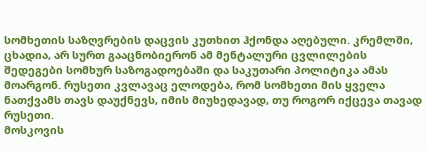სომხეთის საზღვრების დაცვის კუთხით ჰქონდა აღებული. კრემლში, ცხადია, არ სურთ გააცნობიერონ ამ მენტალური ცვლილების შედეგები სომხურ საზოგადოებაში და საკუთარი პოლიტიკა ამას მოარგონ. რუსეთი კვლავაც ელოდება, რომ სომხეთი მის ყველა ნათქვამს თავს დაუქნევს, იმის მიუხედავად, თუ როგორ იქცევა თავად რუსეთი.
მოსკოვის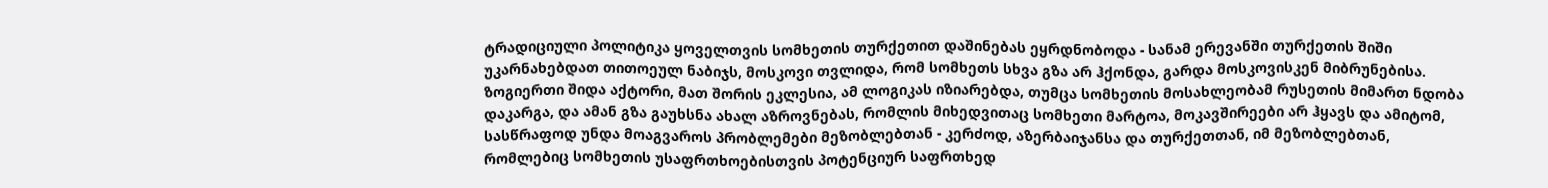ტრადიციული პოლიტიკა ყოველთვის სომხეთის თურქეთით დაშინებას ეყრდნობოდა - სანამ ერევანში თურქეთის შიში უკარნახებდათ თითოეულ ნაბიჯს, მოსკოვი თვლიდა, რომ სომხეთს სხვა გზა არ ჰქონდა, გარდა მოსკოვისკენ მიბრუნებისა. ზოგიერთი შიდა აქტორი, მათ შორის ეკლესია, ამ ლოგიკას იზიარებდა, თუმცა სომხეთის მოსახლეობამ რუსეთის მიმართ ნდობა დაკარგა, და ამან გზა გაუხსნა ახალ აზროვნებას, რომლის მიხედვითაც სომხეთი მარტოა, მოკავშირეები არ ჰყავს და ამიტომ, სასწრაფოდ უნდა მოაგვაროს პრობლემები მეზობლებთან - კერძოდ, აზერბაიჯანსა და თურქეთთან, იმ მეზობლებთან, რომლებიც სომხეთის უსაფრთხოებისთვის პოტენციურ საფრთხედ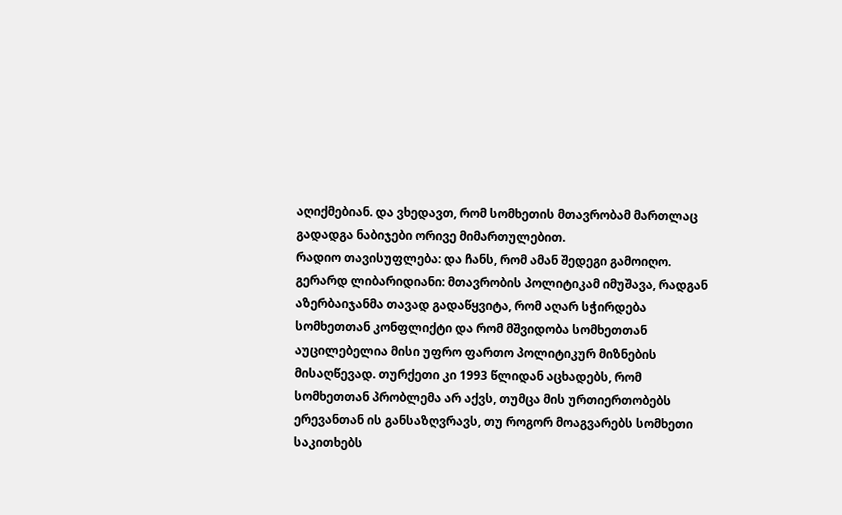აღიქმებიან. და ვხედავთ, რომ სომხეთის მთავრობამ მართლაც გადადგა ნაბიჯები ორივე მიმართულებით.
რადიო თავისუფლება: და ჩანს, რომ ამან შედეგი გამოიღო.
გერარდ ლიბარიდიანი: მთავრობის პოლიტიკამ იმუშავა, რადგან აზერბაიჯანმა თავად გადაწყვიტა, რომ აღარ სჭირდება სომხეთთან კონფლიქტი და რომ მშვიდობა სომხეთთან აუცილებელია მისი უფრო ფართო პოლიტიკურ მიზნების მისაღწევად. თურქეთი კი 1993 წლიდან აცხადებს, რომ სომხეთთან პრობლემა არ აქვს, თუმცა მის ურთიერთობებს ერევანთან ის განსაზღვრავს, თუ როგორ მოაგვარებს სომხეთი საკითხებს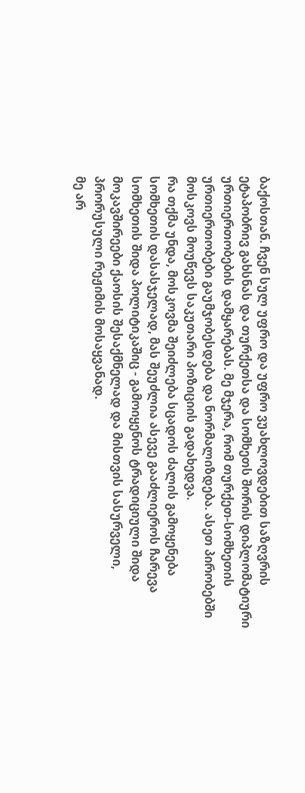ბაქოსთან. ჩვენ სულ უფრო და უფრო ვუახლოვდებით საზღვრის ეტაპობრივ გახსნას და თურქეთსა და სომხეთს შორის დიპლომატიური ურთიერთობების დამყარებას. მე მჯერა, რომ თურქეთ-სომხეთის ურთიერთობები გაუმჯობესდება და ნორმალიზდება. ასეთ პირობებში მოსკოვს მოუწევს საკუთარი პოზიციის გადახედვა.
რა თქმა უნდა, მოსკოვმა შეიძლება სცადოს ძალის გამოყენება სომხეთის დასასჯელად, მას შეუძლია ასევე გააძლიეროს ჩარევა სომხეთის შიდა პოლიტიკაშიც - გამოიყენოს ტრადიციული შიდა მოკავშირეები ქაოსის შესაქმნელად და მისთვის სასურველი, პრორუსული რეჟიმის მოსაყვანად.
მე არ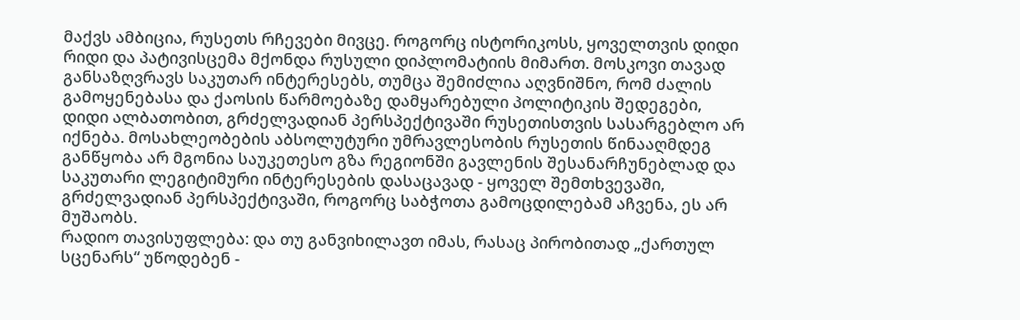მაქვს ამბიცია, რუსეთს რჩევები მივცე. როგორც ისტორიკოსს, ყოველთვის დიდი რიდი და პატივისცემა მქონდა რუსული დიპლომატიის მიმართ. მოსკოვი თავად განსაზღვრავს საკუთარ ინტერესებს, თუმცა შემიძლია აღვნიშნო, რომ ძალის გამოყენებასა და ქაოსის წარმოებაზე დამყარებული პოლიტიკის შედეგები, დიდი ალბათობით, გრძელვადიან პერსპექტივაში რუსეთისთვის სასარგებლო არ იქნება. მოსახლეობების აბსოლუტური უმრავლესობის რუსეთის წინააღმდეგ განწყობა არ მგონია საუკეთესო გზა რეგიონში გავლენის შესანარჩუნებლად და საკუთარი ლეგიტიმური ინტერესების დასაცავად - ყოველ შემთხვევაში, გრძელვადიან პერსპექტივაში, როგორც საბჭოთა გამოცდილებამ აჩვენა, ეს არ მუშაობს.
რადიო თავისუფლება: და თუ განვიხილავთ იმას, რასაც პირობითად „ქართულ სცენარს“ უწოდებენ -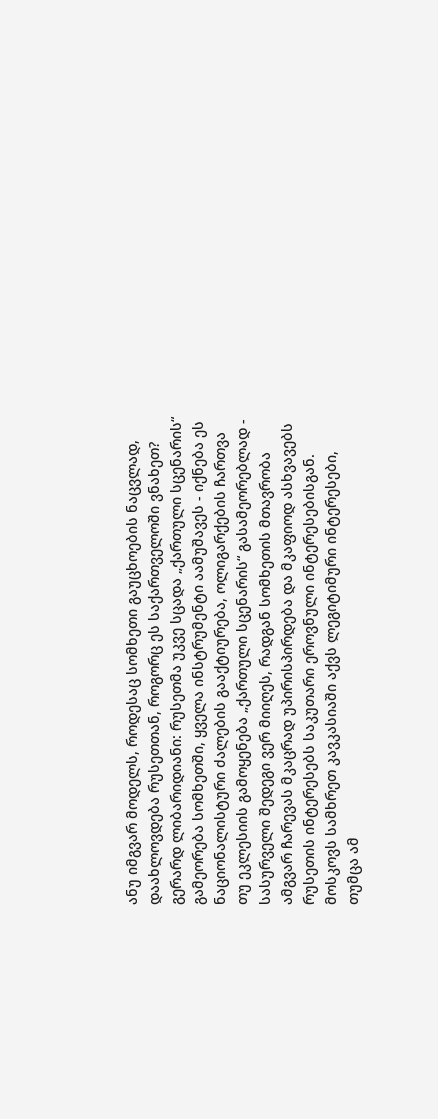ანუ იმგვარ მოდელს, როდესაც სომხეთი გაუცხოების ნაცვლად, დაახლოვდება რუსეთთან, როგორც ეს საქართველოში ვნახეთ?
გერარდ ლიბარიდიანი: რუსეთმა უკვე სცადა „ქართული სცენარის“ გამეორება სომხეთში, ყველა ინსტრუმენტი აამუშავეს - იქნება ეს ნაციონალისტური ძალების გააქტიურება, ოლიგარქების ჩართვა თუ ეკლესიის გამოყენება „ქართული სცენარის“ გასამეორებლად - სასურველი შედეგი ვერ მიიღეს, რადგან სომხეთის მთავრობა ამგვარ ჩარევას მკაცრად უპირისპირდება და მკაფიოდ ასხვავებს რუსეთის ინტერესებს საკუთარი ეროვნული ინტერესებისგან. მოსკოვს სამხრეთ კავკასიაში აქვს ლეგიტიმური ინტერესები, თუმცა ამ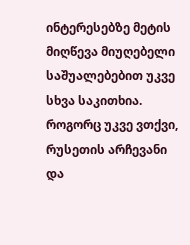ინტერესებზე მეტის მიღწევა მიუღებელი საშუალებებით უკვე სხვა საკითხია. როგორც უკვე ვთქვი, რუსეთის არჩევანი და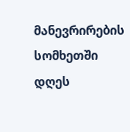მანევრირების სომხეთში დღეს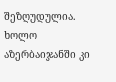შეზღუდულია. ხოლო აზერბაიჯანში კი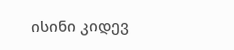ისინი კიდევ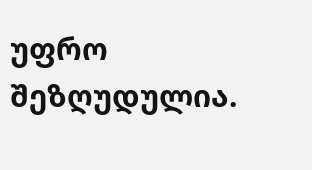უფრო შეზღუდულია.